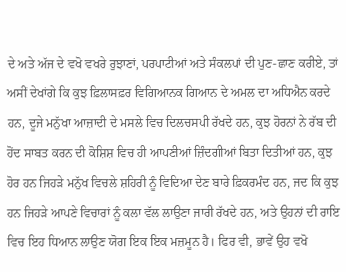ਦੇ ਅਤੇ ਅੱਜ ਦੇ ਵਖੋ ਵਖਰੇ ਰੁਝਾਣਾਂ, ਪਰਪਾਟੀਆਂ ਅਤੇ ਸੰਕਲਪਾਂ ਦੀ ਪੁਣ-ਛਾਣ ਕਰੀਏ, ਤਾਂ ਅਸੀਂ ਦੇਖਾਂਗੇ ਕਿ ਕੁਝ ਫ਼ਿਲਾਸਫ਼ਰ ਵਿਗਿਆਨਕ ਗਿਆਨ ਦੇ ਅਮਲ ਦਾ ਅਧਿਐਨ ਕਰਦੇ ਹਨ, ਦੂਜੇ ਮਨੁੱਖਾ ਆਜ਼ਾਦੀ ਦੇ ਮਸਲੇ ਵਿਚ ਦਿਲਚਸਪੀ ਰੱਖਦੇ ਹਨ, ਕੁਝ ਹੋਰਨਾਂ ਨੇ ਰੱਬ ਦੀ ਹੋਂਦ ਸਾਬਤ ਕਰਨ ਦੀ ਕੋਸ਼ਿਸ਼ ਵਿਚ ਹੀ ਆਪਣੀਆਂ ਜ਼ਿੰਦਗੀਆਂ ਬਿਤਾ ਦਿਤੀਆਂ ਹਨ, ਕੁਝ ਹੋਰ ਹਨ ਜਿਹੜੇ ਮਨੁੱਖ ਵਿਚਲੇ ਸ਼ਹਿਰੀ ਨੂੰ ਵਿਦਿਆ ਦੇਣ ਬਾਰੇ ਫ਼ਿਕਰਮੰਦ ਹਨ, ਜਦ ਕਿ ਕੁਝ ਹਨ ਜਿਹੜੇ ਆਪਣੇ ਵਿਚਾਰਾਂ ਨੂੰ ਕਲਾ ਵੱਲ ਲਾਉਣਾ ਜਾਰੀ ਰੱਖਦੇ ਹਨ, ਅਤੇ ਉਹਨਾਂ ਦੀ ਰਾਇ ਵਿਚ ਇਹ ਧਿਆਨ ਲਾਉਣ ਯੋਗ ਇਕ ਇਕ ਮਜ਼ਮੂਨ ਹੈ। ਫਿਰ ਵੀ, ਭਾਵੇਂ ਉਹ ਵਖੋ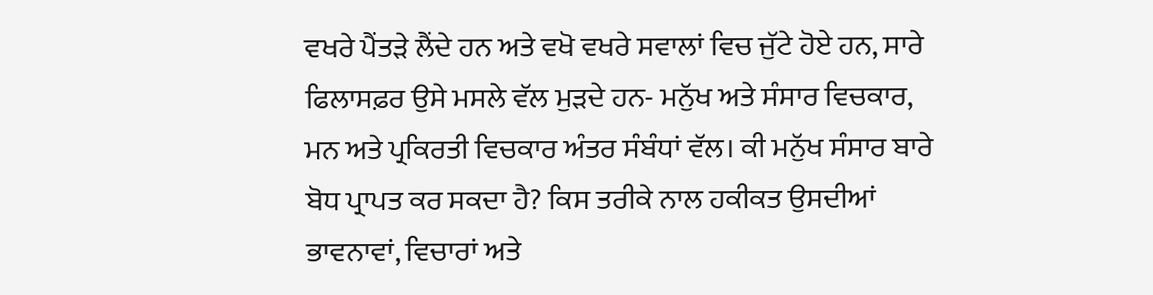ਵਖਰੇ ਪੈਂਤੜੇ ਲੈਂਦੇ ਹਨ ਅਤੇ ਵਖੋ ਵਖਰੇ ਸਵਾਲਾਂ ਵਿਚ ਜੁੱਟੇ ਹੋਏ ਹਨ, ਸਾਰੇ ਫਿਲਾਸਫ਼ਰ ਉਸੇ ਮਸਲੇ ਵੱਲ ਮੁੜਦੇ ਹਨ- ਮਨੁੱਖ ਅਤੇ ਸੰਸਾਰ ਵਿਚਕਾਰ, ਮਨ ਅਤੇ ਪ੍ਰਕਿਰਤੀ ਵਿਚਕਾਰ ਅੰਤਰ ਸੰਬੰਧਾਂ ਵੱਲ। ਕੀ ਮਨੁੱਖ ਸੰਸਾਰ ਬਾਰੇ ਬੋਧ ਪ੍ਰਾਪਤ ਕਰ ਸਕਦਾ ਹੈ? ਕਿਸ ਤਰੀਕੇ ਨਾਲ ਹਕੀਕਤ ਉਸਦੀਆਂ ਭਾਵਨਾਵਾਂ, ਵਿਚਾਰਾਂ ਅਤੇ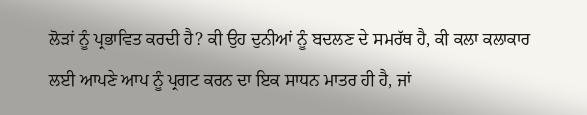ਲੋੜਾਂ ਨੂੰ ਪ੍ਰਭਾਵਿਤ ਕਰਦੀ ਹੈ? ਕੀ ਉਹ ਦੁਨੀਆਂ ਨੂੰ ਬਦਲਣ ਦੇ ਸਮਰੱਥ ਹੈ, ਕੀ ਕਲਾ ਕਲਾਕਾਰ ਲਈ ਆਪਣੇ ਆਪ ਨੂੰ ਪ੍ਰਗਟ ਕਰਨ ਦਾ ਇਕ ਸਾਧਨ ਮਾਤਰ ਹੀ ਹੈ, ਜਾਂ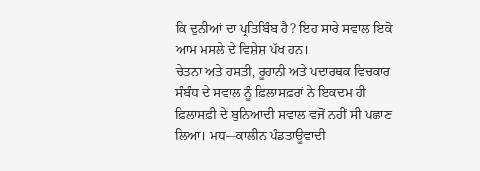ਕਿ ਦੁਨੀਆਂ ਦਾ ਪ੍ਰਤਿਬਿੰਬ ਹੈ? ਇਹ ਸਾਰੇ ਸਵਾਲ ਇਕੋ ਆਮ ਮਸਲੇ ਦੇ ਵਿਸ਼ੇਸ਼ ਪੱਖ ਹਨ।
ਚੇਤਨਾ ਅਤੇ ਹਸਤੀ, ਰੂਹਾਨੀ ਅਤੇ ਪਦਾਰਥਕ ਵਿਚਕਾਰ ਸੰਬੰਧ ਦੇ ਸਵਾਲ ਨੂੰ ਫ਼ਿਲਾਸਫ਼ਰਾਂ ਨੇ ਇਕਦਮ ਹੀ ਫ਼ਿਲਾਸਫ਼ੀ ਦੇ ਬੁਨਿਆਦੀ ਸਵਾਲ ਵਜੋਂ ਨਹੀਂ ਸੀ ਪਛਾਣ ਲਿਆ। ਮਧ-–ਕਾਲੀਨ ਪੰਡਤਾਊਵਾਦੀ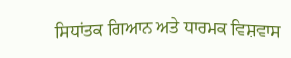ਸਿਧਾਂਤਕ ਗਿਆਨ ਅਤੇ ਧਾਰਮਕ ਵਿਸ਼ਵਾਸ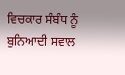ਵਿਚਕਾਰ ਸੰਬੰਧ ਨੂੰ ਬੁਨਿਆਦੀ ਸਵਾਲ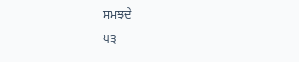ਸਮਝਦੇ
੫੩